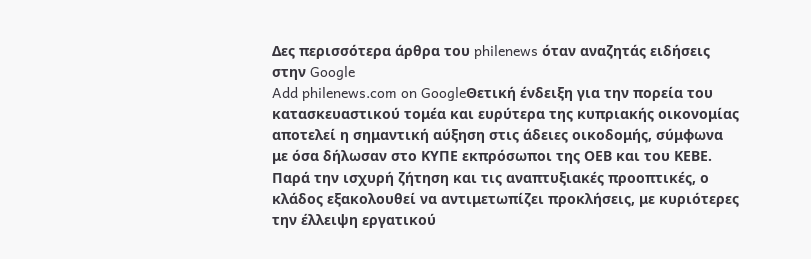Δες περισσότερα άρθρα του philenews όταν αναζητάς ειδήσεις στην Google
Add philenews.com on GoogleΘετική ένδειξη για την πορεία του κατασκευαστικού τομέα και ευρύτερα της κυπριακής οικονομίας αποτελεί η σημαντική αύξηση στις άδειες οικοδομής, σύμφωνα με όσα δήλωσαν στο ΚΥΠΕ εκπρόσωποι της ΟΕΒ και του ΚΕΒΕ. Παρά την ισχυρή ζήτηση και τις αναπτυξιακές προοπτικές, ο κλάδος εξακολουθεί να αντιμετωπίζει προκλήσεις, με κυριότερες την έλλειψη εργατικού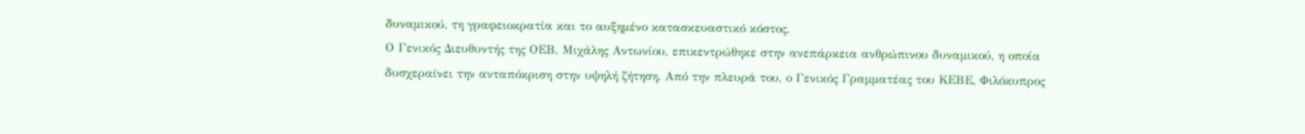δυναμικού, τη γραφειοκρατία και το αυξημένο κατασκευαστικό κόστος.
Ο Γενικός Διευθυντής της ΟΕΒ, Μιχάλης Αντωνίου, επικεντρώθηκε στην ανεπάρκεια ανθρώπινου δυναμικού, η οποία δυσχεραίνει την ανταπόκριση στην υψηλή ζήτηση. Από την πλευρά του, ο Γενικός Γραμματέας του ΚΕΒΕ, Φιλόκυπρος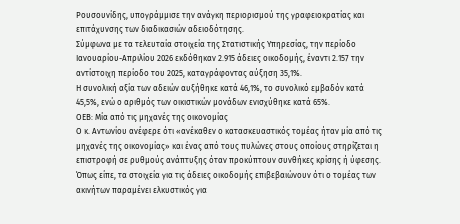Ρουσουνίδης, υπογράμμισε την ανάγκη περιορισμού της γραφειοκρατίας και επιτάχυνσης των διαδικασιών αδειοδότησης.
Σύμφωνα με τα τελευταία στοιχεία της Στατιστικής Υπηρεσίας, την περίοδο Ιανουαρίου-Απριλίου 2026 εκδόθηκαν 2.915 άδειες οικοδομής, έναντι 2.157 την αντίστοιχη περίοδο του 2025, καταγράφοντας αύξηση 35,1%.
Η συνολική αξία των αδειών αυξήθηκε κατά 46,1%, το συνολικό εμβαδόν κατά 45,5%, ενώ ο αριθμός των οικιστικών μονάδων ενισχύθηκε κατά 65%.
ΟΕΒ: Μία από τις μηχανές της οικονομίας
Ο κ. Αντωνίου ανέφερε ότι «ανέκαθεν ο κατασκευαστικός τομέας ήταν μία από τις μηχανές της οικονομίας» και ένας από τους πυλώνες στους οποίους στηρίζεται η επιστροφή σε ρυθμούς ανάπτυξης όταν προκύπτουν συνθήκες κρίσης ή ύφεσης.
Όπως είπε, τα στοιχεία για τις άδειες οικοδομής επιβεβαιώνουν ότι ο τομέας των ακινήτων παραμένει ελκυστικός για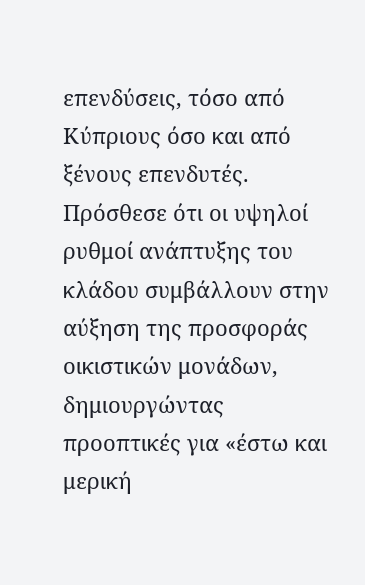επενδύσεις, τόσο από Κύπριους όσο και από ξένους επενδυτές.
Πρόσθεσε ότι οι υψηλοί ρυθμοί ανάπτυξης του κλάδου συμβάλλουν στην αύξηση της προσφοράς οικιστικών μονάδων, δημιουργώντας προοπτικές για «έστω και μερική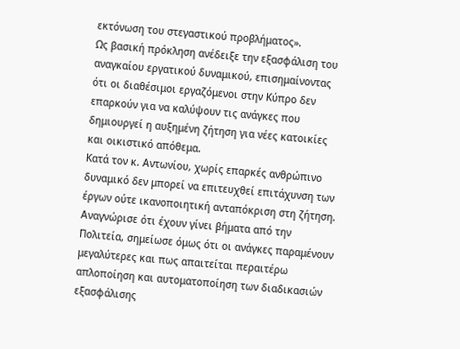εκτόνωση του στεγαστικού προβλήματος».
Ως βασική πρόκληση ανέδειξε την εξασφάλιση του αναγκαίου εργατικού δυναμικού, επισημαίνοντας ότι οι διαθέσιμοι εργαζόμενοι στην Κύπρο δεν επαρκούν για να καλύψουν τις ανάγκες που δημιουργεί η αυξημένη ζήτηση για νέες κατοικίες και οικιστικό απόθεμα.
Κατά τον κ. Αντωνίου, χωρίς επαρκές ανθρώπινο δυναμικό δεν μπορεί να επιτευχθεί επιτάχυνση των έργων ούτε ικανοποιητική ανταπόκριση στη ζήτηση. Αναγνώρισε ότι έχουν γίνει βήματα από την Πολιτεία, σημείωσε όμως ότι οι ανάγκες παραμένουν μεγαλύτερες και πως απαιτείται περαιτέρω απλοποίηση και αυτοματοποίηση των διαδικασιών εξασφάλισης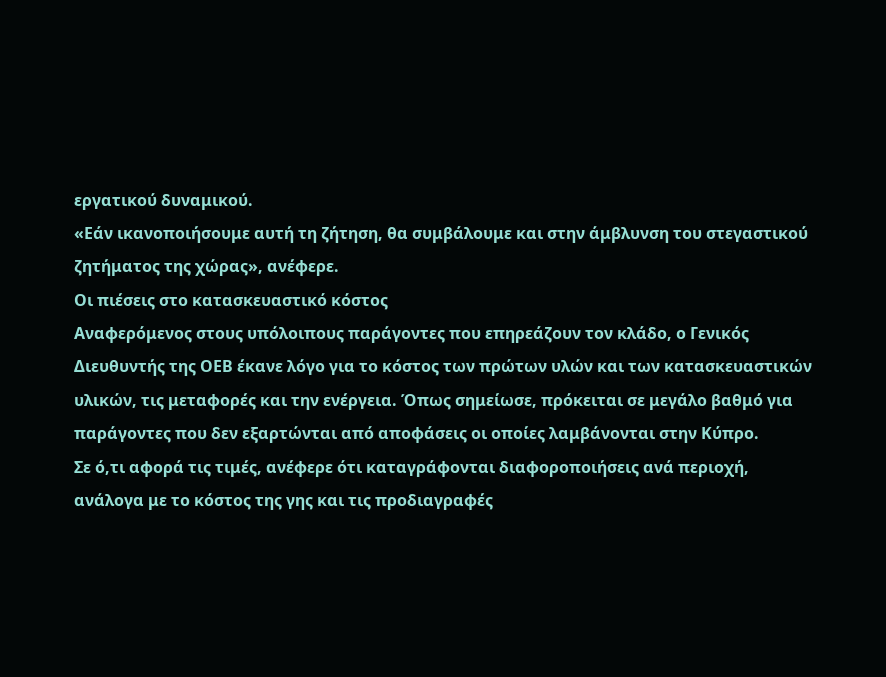εργατικού δυναμικού.
«Εάν ικανοποιήσουμε αυτή τη ζήτηση, θα συμβάλουμε και στην άμβλυνση του στεγαστικού ζητήματος της χώρας», ανέφερε.
Οι πιέσεις στο κατασκευαστικό κόστος
Αναφερόμενος στους υπόλοιπους παράγοντες που επηρεάζουν τον κλάδο, ο Γενικός Διευθυντής της ΟΕΒ έκανε λόγο για το κόστος των πρώτων υλών και των κατασκευαστικών υλικών, τις μεταφορές και την ενέργεια. Όπως σημείωσε, πρόκειται σε μεγάλο βαθμό για παράγοντες που δεν εξαρτώνται από αποφάσεις οι οποίες λαμβάνονται στην Κύπρο.
Σε ό,τι αφορά τις τιμές, ανέφερε ότι καταγράφονται διαφοροποιήσεις ανά περιοχή, ανάλογα με το κόστος της γης και τις προδιαγραφές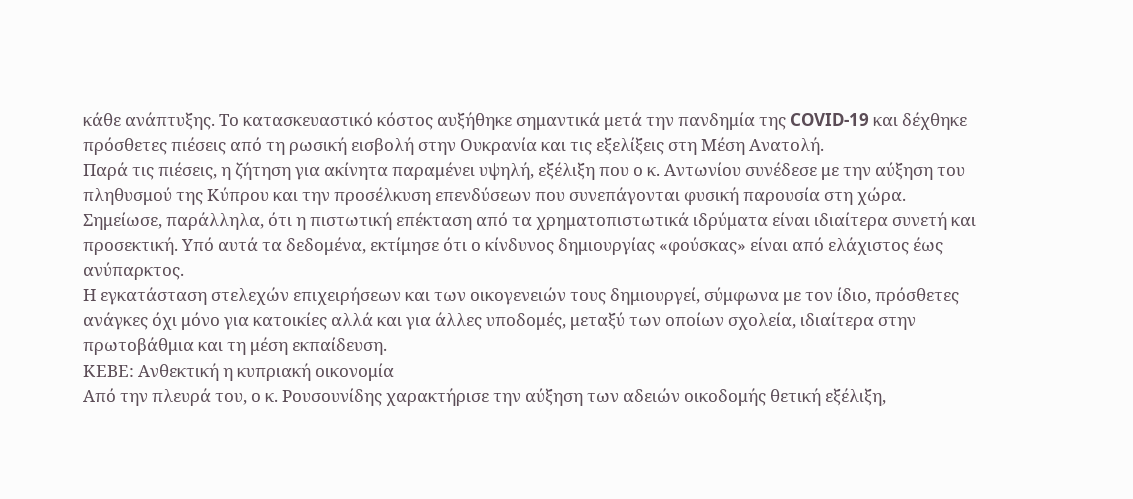κάθε ανάπτυξης. Το κατασκευαστικό κόστος αυξήθηκε σημαντικά μετά την πανδημία της COVID-19 και δέχθηκε πρόσθετες πιέσεις από τη ρωσική εισβολή στην Ουκρανία και τις εξελίξεις στη Μέση Ανατολή.
Παρά τις πιέσεις, η ζήτηση για ακίνητα παραμένει υψηλή, εξέλιξη που ο κ. Αντωνίου συνέδεσε με την αύξηση του πληθυσμού της Κύπρου και την προσέλκυση επενδύσεων που συνεπάγονται φυσική παρουσία στη χώρα.
Σημείωσε, παράλληλα, ότι η πιστωτική επέκταση από τα χρηματοπιστωτικά ιδρύματα είναι ιδιαίτερα συνετή και προσεκτική. Υπό αυτά τα δεδομένα, εκτίμησε ότι ο κίνδυνος δημιουργίας «φούσκας» είναι από ελάχιστος έως ανύπαρκτος.
Η εγκατάσταση στελεχών επιχειρήσεων και των οικογενειών τους δημιουργεί, σύμφωνα με τον ίδιο, πρόσθετες ανάγκες όχι μόνο για κατοικίες αλλά και για άλλες υποδομές, μεταξύ των οποίων σχολεία, ιδιαίτερα στην πρωτοβάθμια και τη μέση εκπαίδευση.
ΚΕΒΕ: Ανθεκτική η κυπριακή οικονομία
Από την πλευρά του, ο κ. Ρουσουνίδης χαρακτήρισε την αύξηση των αδειών οικοδομής θετική εξέλιξη,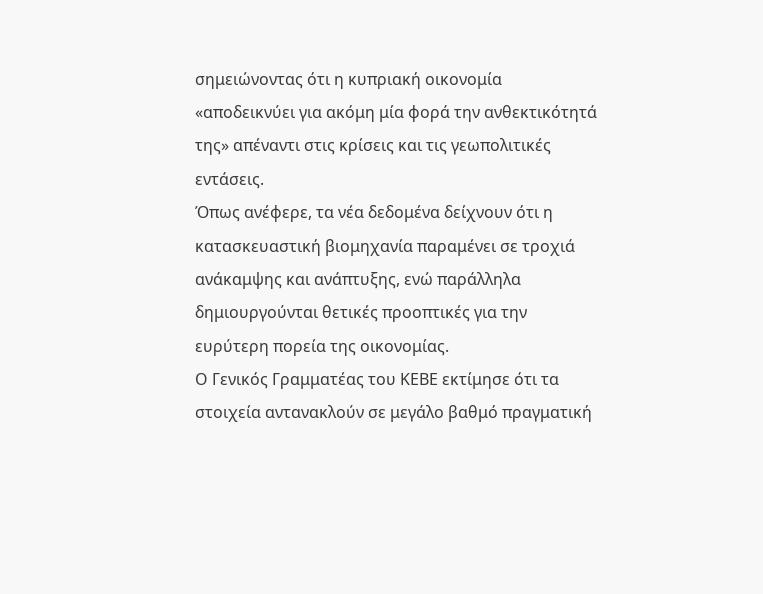σημειώνοντας ότι η κυπριακή οικονομία «αποδεικνύει για ακόμη μία φορά την ανθεκτικότητά της» απέναντι στις κρίσεις και τις γεωπολιτικές εντάσεις.
Όπως ανέφερε, τα νέα δεδομένα δείχνουν ότι η κατασκευαστική βιομηχανία παραμένει σε τροχιά ανάκαμψης και ανάπτυξης, ενώ παράλληλα δημιουργούνται θετικές προοπτικές για την ευρύτερη πορεία της οικονομίας.
Ο Γενικός Γραμματέας του ΚΕΒΕ εκτίμησε ότι τα στοιχεία αντανακλούν σε μεγάλο βαθμό πραγματική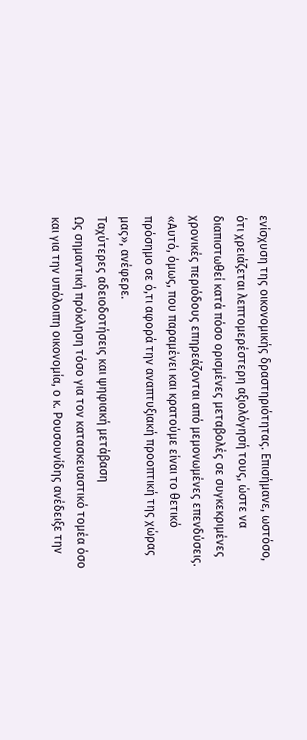ενίσχυση της οικονομικής δραστηριότητας. Επισήμανε, ωστόσο, ότι χρειάζεται λεπτομερέστερη αξιολόγησή τους, ώστε να διαπιστωθεί κατά πόσο ορισμένες μεταβολές σε συγκεκριμένες χρονικές περιόδους επηρεάζονται από μεμονωμένες επενδύσεις.
«Αυτό, όμως, που παραμένει και κρατούμε είναι το θετικό πρόσημο σε ό,τι αφορά την αναπτυξιακή προοπτική της χώρας μας», ανέφερε.
Ταχύτερες αδειοδοτήσεις και ψηφιακή μετάβαση
Ως σημαντική πρόκληση τόσο για τον κατασκευαστικό τομέα όσο και για την υπόλοιπη οικονομία, ο κ. Ρουσουνίδης ανέδειξε την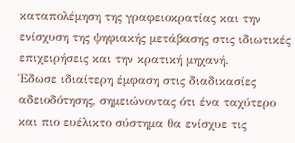καταπολέμηση της γραφειοκρατίας και την ενίσχυση της ψηφιακής μετάβασης στις ιδιωτικές επιχειρήσεις και την κρατική μηχανή.
Έδωσε ιδιαίτερη έμφαση στις διαδικασίες αδειοδότησης, σημειώνοντας ότι ένα ταχύτερο και πιο ευέλικτο σύστημα θα ενίσχυε τις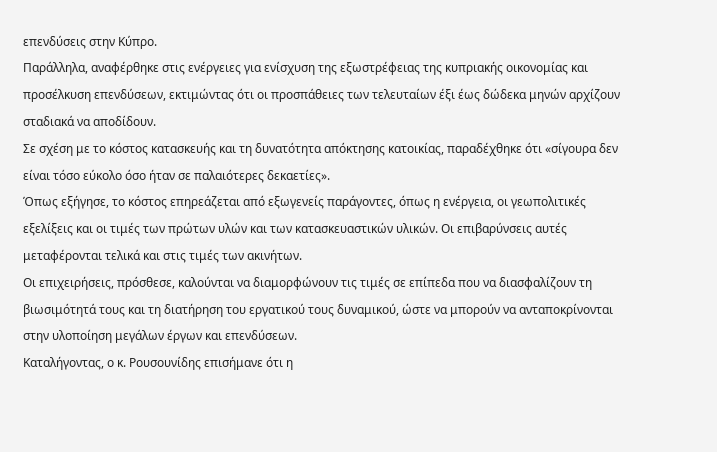επενδύσεις στην Κύπρο.
Παράλληλα, αναφέρθηκε στις ενέργειες για ενίσχυση της εξωστρέφειας της κυπριακής οικονομίας και προσέλκυση επενδύσεων, εκτιμώντας ότι οι προσπάθειες των τελευταίων έξι έως δώδεκα μηνών αρχίζουν σταδιακά να αποδίδουν.
Σε σχέση με το κόστος κατασκευής και τη δυνατότητα απόκτησης κατοικίας, παραδέχθηκε ότι «σίγουρα δεν είναι τόσο εύκολο όσο ήταν σε παλαιότερες δεκαετίες».
Όπως εξήγησε, το κόστος επηρεάζεται από εξωγενείς παράγοντες, όπως η ενέργεια, οι γεωπολιτικές εξελίξεις και οι τιμές των πρώτων υλών και των κατασκευαστικών υλικών. Οι επιβαρύνσεις αυτές μεταφέρονται τελικά και στις τιμές των ακινήτων.
Οι επιχειρήσεις, πρόσθεσε, καλούνται να διαμορφώνουν τις τιμές σε επίπεδα που να διασφαλίζουν τη βιωσιμότητά τους και τη διατήρηση του εργατικού τους δυναμικού, ώστε να μπορούν να ανταποκρίνονται στην υλοποίηση μεγάλων έργων και επενδύσεων.
Καταλήγοντας, ο κ. Ρουσουνίδης επισήμανε ότι η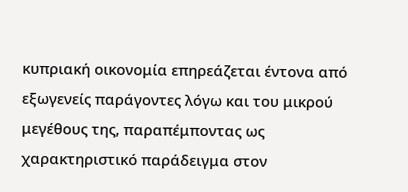κυπριακή οικονομία επηρεάζεται έντονα από εξωγενείς παράγοντες λόγω και του μικρού μεγέθους της, παραπέμποντας ως χαρακτηριστικό παράδειγμα στον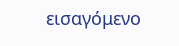εισαγόμενο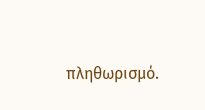πληθωρισμό.